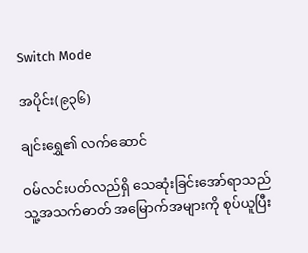Switch Mode

အပိုင်း(၉၃၆)

ချင်းရွှေ၏ လက်ဆောင်

ဝမ်လင်းပတ်လည်ရှိ သေဆုံးခြင်းအော်ရာသည် သူ့အသက်ဓာတ် အမြောက်အများကို စုပ်ယူပြီး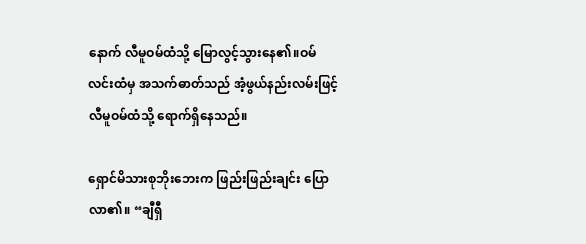နောက် လီမူဝမ်ထံသို့ မြောလွင့်သွားနေ၏။ဝမ်လင်းထံမှ အသက်ဓာတ်သည် အံ့ဖွယ်နည်းလမ်းဖြင့် လီမူဝမ်ထံသို့ ရောက်ရှိနေသည်။

ရှောင်မိသားစုဘိုးဘေးက ဖြည်းဖြည်းချင်း ပြောလာ၏။ “ချီရှီ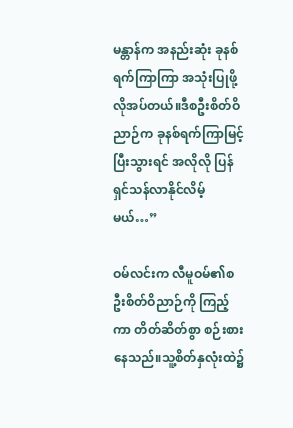မန္တာန်က အနည်းဆုံး ခုနစ်ရက်ကြာကြာ အသုံးပြုဖို့ လိုအပ်တယ်။ဒီစဦးစိတ်ဝိညာဉ်က ခုနစ်ရက်ကြာမြင့်ပြီးသွားရင် အလိုလို ပြန်ရှင်သန်လာနိုင်လိမ့်မယ်…”

ဝမ်လင်းက လီမူဝမ်၏စဦးစိတ်ဝိညာဉ်ကို ကြည့်ကာ တိတ်ဆိတ်စွာ စဉ်းစားနေသည်။သူ့စိတ်နှလုံးထဲ၌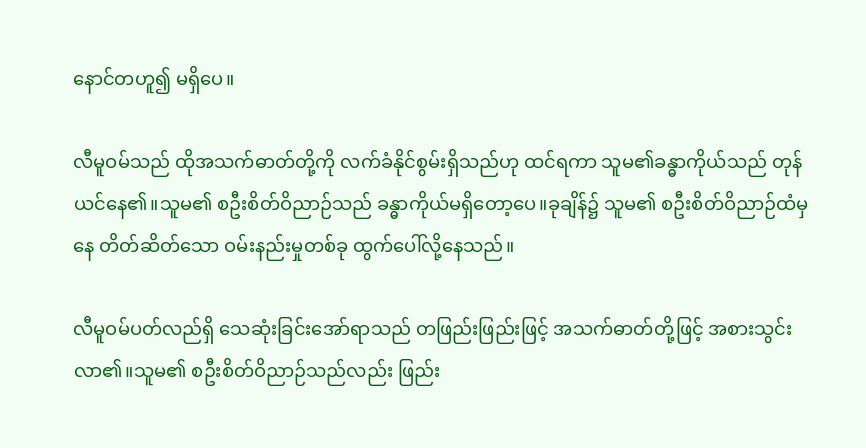နောင်တဟူ၍ မရှိပေ။

လီမူဝမ်သည် ထိုအသက်ဓာတ်တို့ကို လက်ခံနိုင်စွမ်းရှိသည်ဟု ထင်ရကာ သူမ၏ခန္ဓာကိုယ်သည် တုန်ယင်နေ၏။သူမ၏ စဦးစိတ်ဝိညာဉ်သည် ခန္ဓာကိုယ်မရှိတော့ပေ။ခုချိန်၌ သူမ၏ စဦးစိတ်ဝိညာဉ်ထံမှနေ တိတ်ဆိတ်သော ဝမ်းနည်းမှုတစ်ခု ထွက်ပေါ်လို့နေသည်။

လီမူဝမ်ပတ်လည်ရှိ သေဆုံးခြင်းအော်ရာသည် တဖြည်းဖြည်းဖြင့် အသက်ဓာတ်တို့ဖြင့် အစားသွင်းလာ၏။သူမ၏ စဦးစိတ်ဝိညာဉ်သည်လည်း ဖြည်း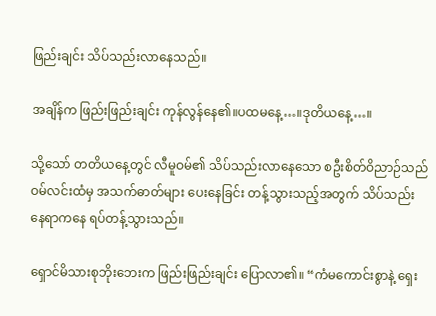ဖြည်းချင်း သိပ်သည်းလာနေသည်။

အချိန်က ဖြည်းဖြည်းချင်း ကုန်လွန်နေ၏။ပထမနေ့…။ဒုတိယနေ့…။

သို့သော် တတိယနေ့တွင် လီမူဝမ်၏ သိပ်သည်းလာနေသော စဦးစိတ်ဝိညာဉ်သည် ဝမ်လင်းထံမှ အသက်ဓာတ်များ ပေးနေခြင်း တန့်သွားသည့်အတွက် သိပ်သည်းနေရာကနေ ရပ်တန့်သွားသည်။

ရှောင်မိသားစုဘိုးဘေးက ဖြည်းဖြည်းချင်း ပြောလာ၏။ “ကံမကောင်းစွာနဲ့ ရှေး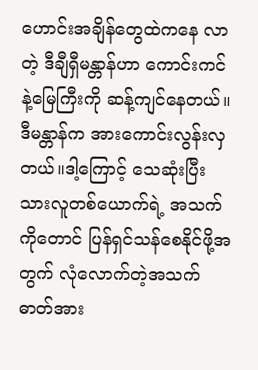ဟောင်းအချိန်တွေထဲကနေ လာတဲ့ ဒီချီရှီမန္တာန်ဟာ ကောင်းကင်နဲ့မြေကြီးကို ဆန့်ကျင်နေတယ်။ဒီမန္တာန်က အားကောင်းလွန်းလှတယ်။ဒါ့ကြောင့် သေဆုံးပြီးသားလူတစ်ယောက်ရဲ့ အသက်ကိုတောင် ပြန်ရှင်သန်စေနိုင်ဖို့အတွက် လုံလောက်တဲ့အသက်ဓာတ်အား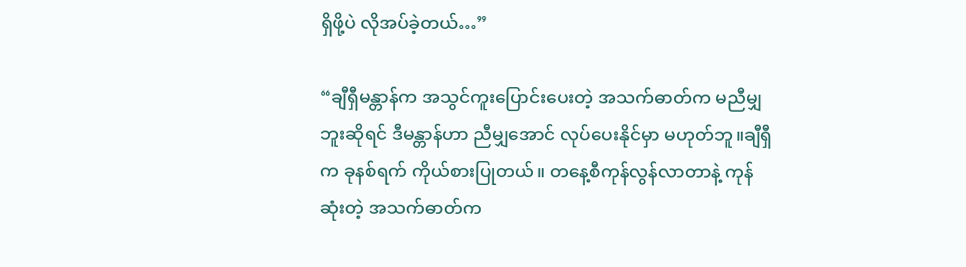ရှိဖို့ပဲ လိုအပ်ခဲ့တယ်…”

“ချီရှီမန္တာန်က အသွင်ကူးပြောင်းပေးတဲ့ အသက်ဓာတ်က မညီမျှဘူးဆိုရင် ဒီမန္တာန်ဟာ ညီမျှအောင် လုပ်ပေးနိုင်မှာ မဟုတ်ဘူ။ချီရှီက ခုနစ်ရက် ကိုယ်စားပြုတယ်။ တနေ့စီကုန်လွန်လာတာနဲ့ ကုန်ဆုံးတဲ့ အသက်ဓာတ်က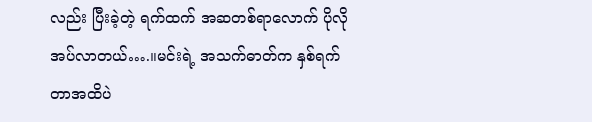လည်း ပြီးခဲ့တဲ့ ရက်ထက် အဆတစ်ရာလောက် ပိုလိုအပ်လာတယ်….။မင်းရဲ့ အသက်ဓာတ်က နှစ်ရက်တာအထိပဲ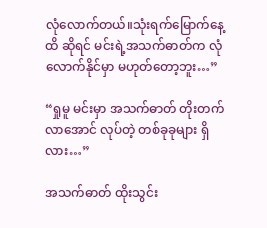လုံလောက်တယ်။သုံးရက်မြောက်နေ့ထိ ဆိုရင် မင်းရဲ့အသက်ဓာတ်က လုံလောက်နိုင်မှာ မဟုတ်တော့ဘူး…”

“ရှုမူ မင်းမှာ အသက်ဓာတ် တိုးတက်လာအောင် လုပ်တဲ့ တစ်ခုခုများ ရှိလား…”

အသက်ဓာတ် ထိုးသွင်း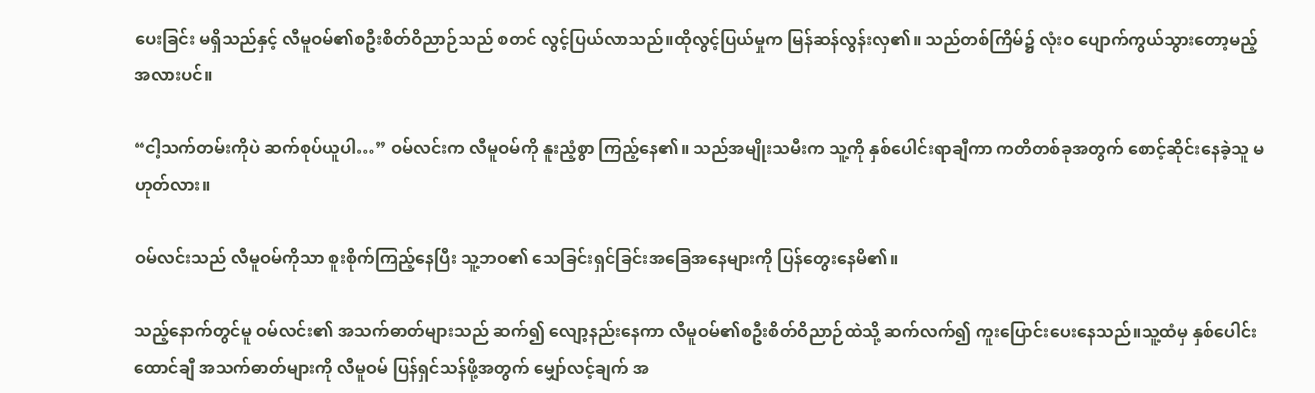ပေးခြင်း မရှိသည်နှင့် လီမူဝမ်၏စဦးစိတ်ဝိညာဉ်သည် စတင် လွင့်ပြယ်လာသည်။ထိုလွင့်ပြယ်မှုက မြန်ဆန်လွန်းလှ၏။ သည်တစ်ကြိမ်၌ လုံးဝ ပျောက်ကွယ်သွားတော့မည့်အလားပင်။

“ငါ့သက်တမ်းကိုပဲ ဆက်စုပ်ယူပါ…” ဝမ်လင်းက လီမူဝမ်ကို နူးညံ့စွာ ကြည့်နေ၏။ သည်အမျိုးသမီးက သူ့ကို နှစ်ပေါင်းရာချီကာ ကတိတစ်ခုအတွက် စောင့်ဆိုင်းနေခဲ့သူ မဟုတ်လား။

ဝမ်လင်းသည် လီမူဝမ်ကိုသာ စူးစိုက်ကြည့်နေပြီး သူ့ဘဝ၏ သေခြင်းရှင်ခြင်းအခြေအနေများကို ပြန်တွေးနေမိ၏။

သည့်နောက်တွင်မူ ဝမ်လင်း၏ အသက်ဓာတ်များသည် ဆက်၍ လျော့နည်းနေကာ လီမူဝမ်၏စဦးစိတ်ဝိညာဉ်ထဲသို့ ဆက်လက်၍ ကူးပြောင်းပေးနေသည်။သူ့ထံမှ နှစ်ပေါင်းထောင်ချီ အသက်ဓာတ်များကို လီမူဝမ် ပြန်ရှင်သန်ဖို့အတွက် မျှော်လင့်ချက် အ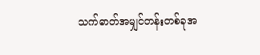သက်ဓာတ်အမျှင်တန်းတစ်ခုအ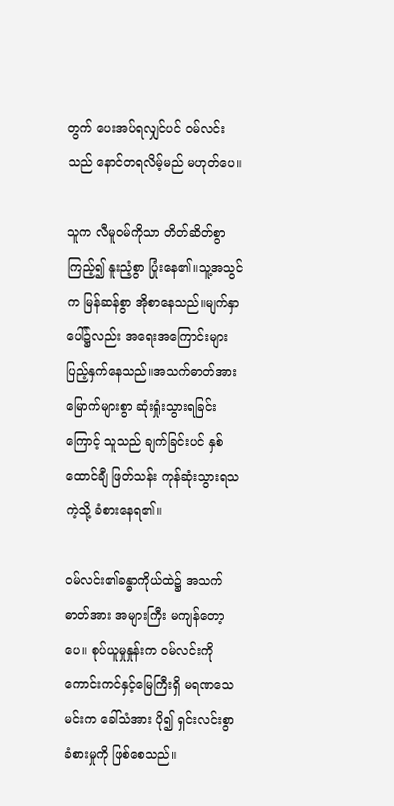တွက် ပေးအပ်ရလျှင်ပင် ဝမ်လင်းသည် နောင်တရလိမ့်မည် မဟုတ်ပေ။

သူက လီမူဝမ်ကိုသာ တိတ်ဆိတ်စွာ ကြည့်၍ နူးညံ့စွာ ပြုံးနေ၏။သူ့အသွင်က မြန်ဆန်စွာ အိုစာနေသည်။မျက်နှာပေါ်၌လည်း အရေးအကြောင်းများ ပြည့်နှက်နေသည်။အသက်ဓာတ်အားမြောက်များစွာ ဆုံးရှုံးသွားရခြင်းကြောင့် သူသည် ချက်ခြင်းပင် နှစ်ထောင်ချီ ဖြတ်သန်း ကုန်ဆုံးသွားရသကဲ့သို့ ခံစားနေရ၏။

ဝမ်လင်း၏ခန္ဓာကိုယ်ထဲ၌ အသက်ဓာတ်အား အများကြီး မကျန်တော့ပေ။ စုပ်ယူမှုနှုန်းက ဝမ်လင်းကို ကောင်းကင်နှင့်မြေကြီးရှိ မရဏသေမင်းက ခေါ်သံအား ပို၍ ရှင်းလင်းစွာ ခံစားမှုကို ဖြစ်စေသည်။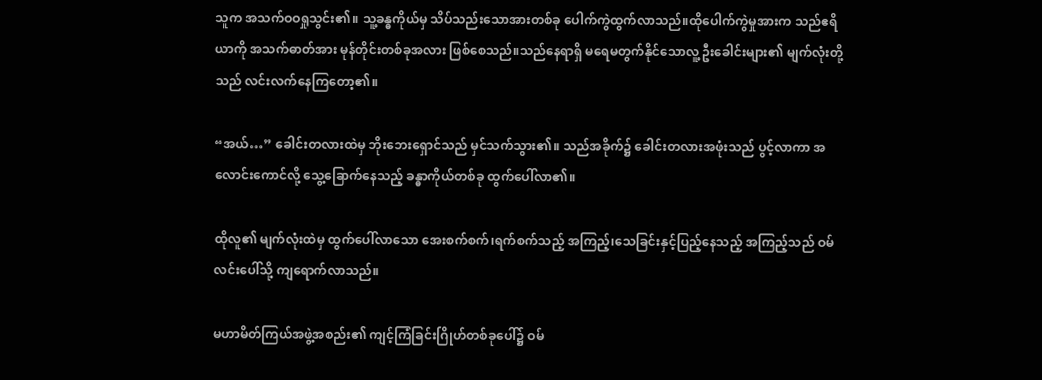သူက အသက်ဝဝရှုသွင်း၏။ သူ့ခန္ဓကိုယ်မှ သိပ်သည်းသောအားတစ်ခု ပေါက်ကွဲထွက်လာသည်။ထိုပေါက်ကွဲမှုအားက သည်ဧရိယာကို အသက်ဓာတ်အား မုန်တိုင်းတစ်ခုအလား ဖြစ်စေသည်။သည်နေရာရှိ မရေမတွက်နိုင်သောလူ့ဦးခေါင်းများ၏ မျက်လုံးတို့သည် လင်းလက်နေကြတော့၏။

“အယ်…” ခေါင်းတလားထဲမှ ဘိုးဘေးရှောင်သည် မှင်သက်သွား၏။ သည်အခိုက်၌ ခေါင်းတလားအဖုံးသည် ပွင့်လာကာ အလောင်းကောင်လို့ သွေ့ခြောက်နေသည့် ခန္ဓာကိုယ်တစ်ခု ထွက်ပေါ်လာ၏။

ထိုလူ၏ မျက်လုံးထဲမှ ထွက်ပေါ်လာသော အေးစက်စက်၊ရက်စက်သည့် အကြည့်၊သေခြင်းနှင့်ပြည့်နေသည့် အကြည့်သည် ဝမ်လင်းပေါ်သို့ ကျရောက်လာသည်။

မဟာမိတ်ကြယ်အဖွဲ့အစည်း၏ ကျင့်ကြံခြင်းဂြိုဟ်တစ်ခုပေါ်၌ ဝမ်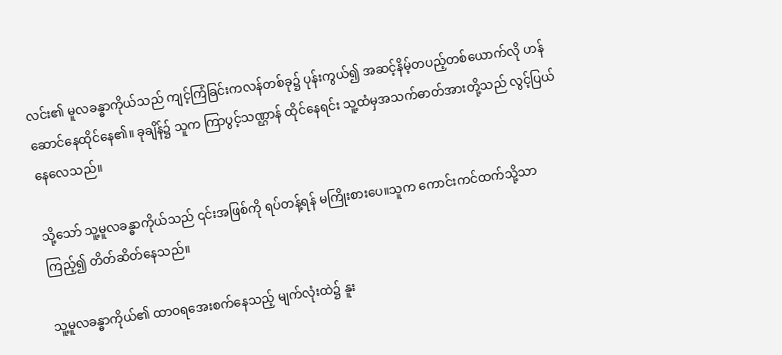လင်း၏ မူလခန္ဓာကိုယ်သည် ကျင့်ကြံခြင်းကလန်တစ်ခု၌ ပုန်းကွယ်၍ အဆင့်နိမ့်တပည့်တစ်ယောက်လို ဟန်ဆောင်နေထိုင်နေ၏။ ခုချိန်၌ သူက ကြာပွင့်သဏ္ဌာန် ထိုင်နေရင်း သူ့ထံမှအသက်ဓာတ်အားတို့သည် လွင့်ပြယ်နေလေသည်။

သို့သော် သူ့မူလခန္ဓာကိုယ်သည် ၎င်းအဖြစ်ကို ရပ်တန့်ရန် မကြိုးစားပေ။သူက ကောင်းကင်ထက်သို့သာ ကြည့်၍ တိတ်ဆိတ်နေသည်။

သူ့မူလခန္ဓာကိုယ်၏ ထာဝရအေးစက်နေသည့် မျက်လုံးထဲ၌ နူး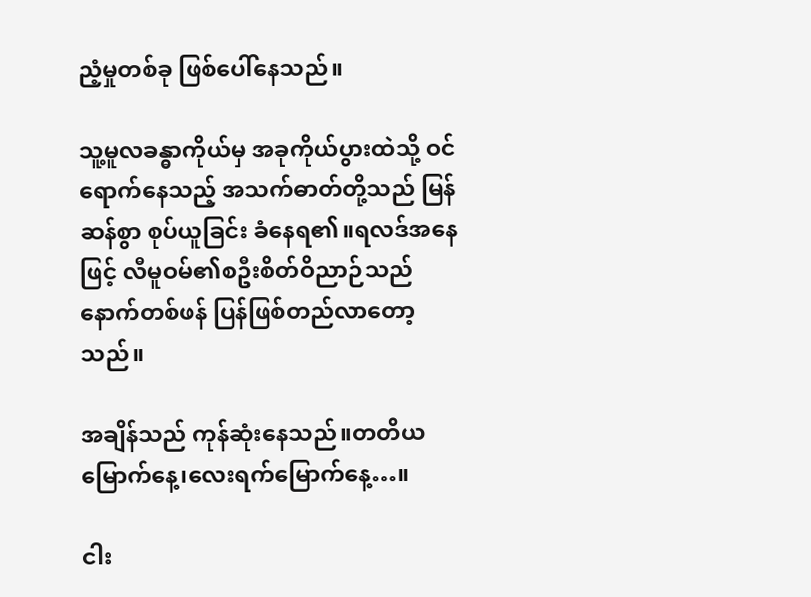ညံ့မှုတစ်ခု ဖြစ်ပေါ်နေသည်။

သူ့မူလခန္ဓာကိုယ်မှ အခုကိုယ်ပွားထဲသို့ ဝင်ရောက်နေသည့် အသက်ဓာတ်တို့သည် မြန်ဆန်စွာ စုပ်ယူခြင်း ခံနေရ၏။ရလဒ်အနေဖြင့် လီမူဝမ်၏စဦးစိတ်ဝိညာဉ်သည် နောက်တစ်ဖန် ပြန်ဖြစ်တည်လာတော့သည်။

အချိန်သည် ကုန်ဆုံးနေသည်။တတိယမြောက်နေ့၊လေးရက်မြောက်နေ့…။

ငါး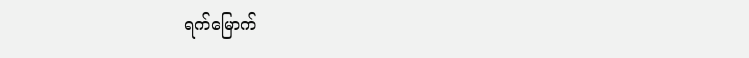ရက်မြောက်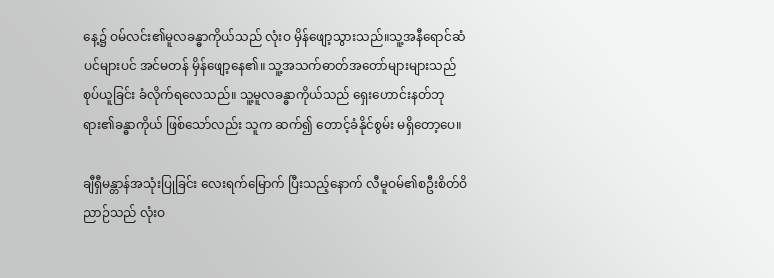နေ့၌ ဝမ်လင်း၏မူလခန္ဓာကိုယ်သည် လုံးဝ မှိန်ဖျော့သွားသည်။သူ့အနီရောင်ဆံပင်များပင် အင်မတန် မှိန်ဖျော့နေ၏။ သူ့အသက်ဓာတ်အတော်များများသည် စုပ်ယူခြင်း ခံလိုက်ရလေသည်။ သူ့မူလခန္ဓာကိုယ်သည် ရှေးဟောင်းနတ်ဘုရား၏ခန္ဓာကိုယ် ဖြစ်သော်လည်း သူက ဆက်၍ တောင့်ခံနိုင်စွမ်း မရှိတော့ပေ။

ချီရှီမန္တာန်အသုံးပြုခြင်း လေးရက်မြောက် ပြီးသည့်နောက် လီမူဝမ်၏စဦးစိတ်ဝိညာဉ်သည် လုံးဝ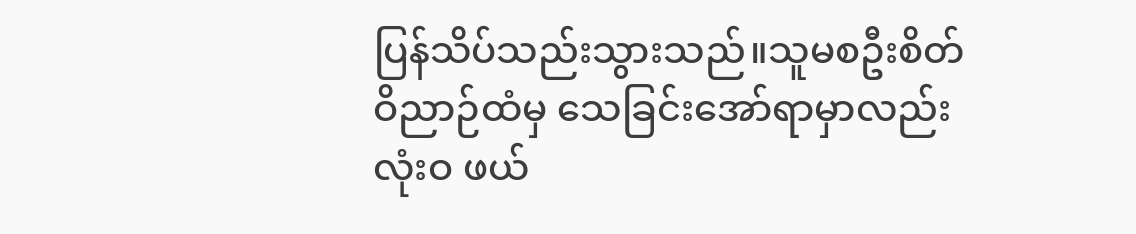ပြန်သိပ်သည်းသွားသည်။သူမစဦးစိတ်ဝိညာဉ်ထံမှ သေခြင်းအော်ရာမှာလည်း လုံးဝ ဖယ်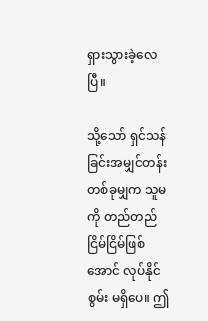ရှားသွားခဲ့လေပြီ။

သို့သော် ရှင်သန်ခြင်းအမျှင်တန်းတစ်ခုမျှက သူမကို တည်တည်ငြိမ်ငြိမ်ဖြစ်အောင် လုပ်နိုင်စွမ်း မရှိပေ။ ဤ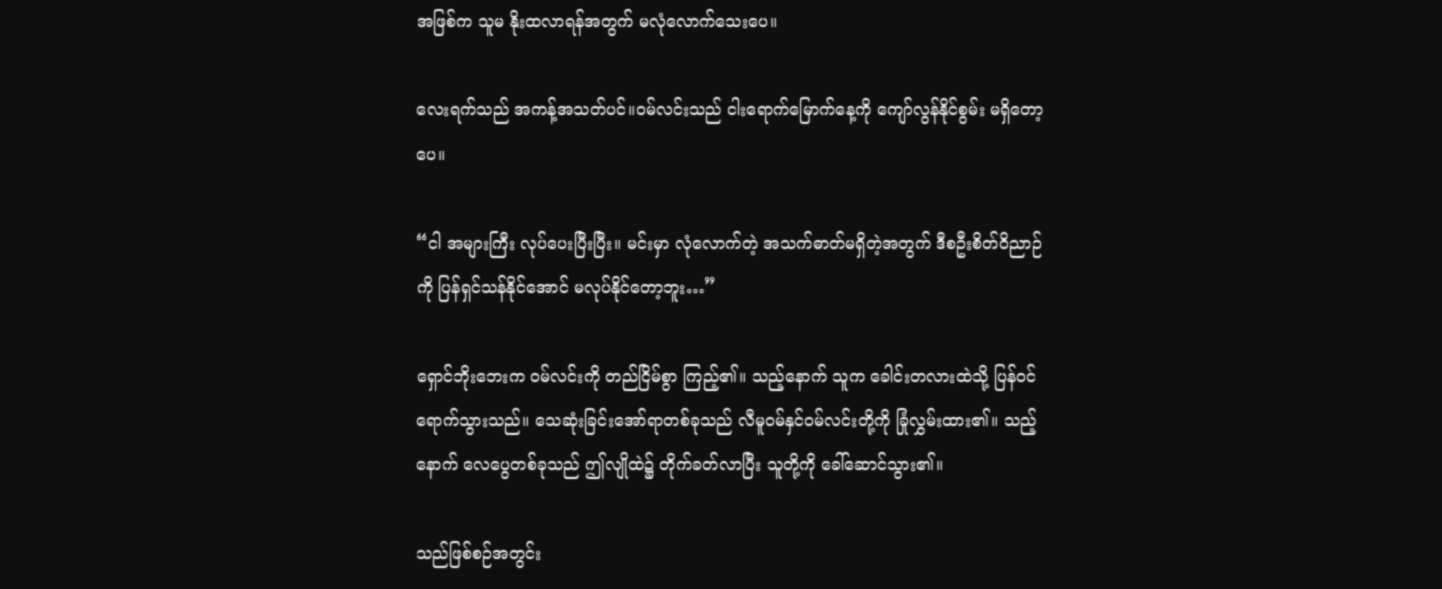အဖြစ်က သူမ နိုးထလာရန်အတွက် မလုံလောက်သေးပေ။

လေးရက်သည် အကန့်အသတ်ပင်။ဝမ်လင်းသည် ငါးရောက်မြောက်နေ့ကို ကျော်လွန်နိုင်စွမ်း မရှိတော့ပေ။

“ငါ အများကြီး လုပ်ပေးပြီးပြီး။ မင်းမှာ လုံလောက်တဲ့ အသက်ဓာတ်မရှိတဲ့အတွက် ဒီစဦးစိတ်ဝိညာဉ်ကို ပြန်ရှင်သန်နိုင်အောင် မလုပ်နိုင်တော့ဘူး…”

ရှောင်ဘိုးဘေးက ဝမ်လင်းကို တည်ငြိမ်စွာ ကြည့်၏။ သည့်နောက် သူက ခေါင်းတလားထဲသို့ ပြန်ဝင်ရောက်သွားသည်။ သေဆုံးခြင်းအော်ရာတစ်ခုသည် လီမူဝမ်နှင်ဝမ်လင်းတို့ကို ခြုံလွှမ်းထား၏။ သည့်နောက် လေပွေတစ်ခုသည် ဤလျိုထဲ၌ တိုက်ခတ်လာပြီး သူတို့ကို ခေါ်ဆောင်သွား၏။

သည်ဖြစ်စဉ်အတွင်း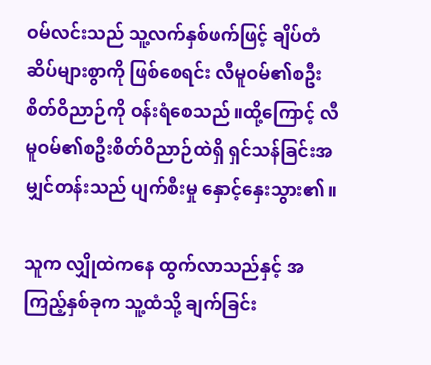ဝမ်လင်းသည် သူ့လက်နှစ်ဖက်ဖြင့် ချိပ်တံဆိပ်များစွာကို ဖြစ်စေရင်း လီမူဝမ်၏စဦးစိတ်ဝိညာဉ်ကို ဝန်းရံစေသည်။ထို့ကြောင့် လီမူဝမ်၏စဦးစိတ်ဝိညာဉ်ထဲရှိ ရှင်သန်ခြင်းအမျှင်တန်းသည် ပျက်စီးမှု နှောင့်နှေးသွား၏။

သူက လျှိုထဲကနေ ထွက်လာသည်နှင့် အကြည့်နှစ်ခုက သူ့ထံသို့ ချက်ခြင်း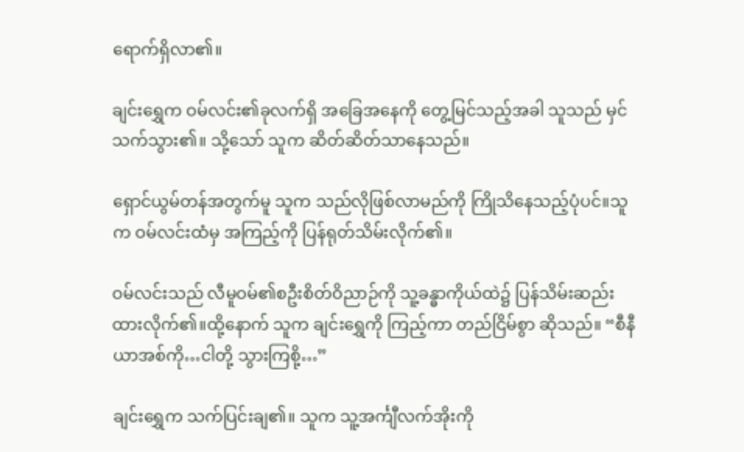ရောက်ရှိလာ၏။

ချင်းရွှေက ဝမ်လင်း၏ခုလက်ရှိ အခြေအနေကို တွေ့မြင်သည့်အခါ သူသည် မှင်သက်သွား၏။ သို့သော် သူက ဆိတ်ဆိတ်သာနေသည်။

ရှောင်ယွမ်တန်အတွက်မူ သူက သည်လိုဖြစ်လာမည်ကို ကြိုသိနေသည့်ပုံပင်။သူက ဝမ်လင်းထံမှ အကြည့်ကို ပြန်ရုတ်သိမ်းလိုက်၏။

ဝမ်လင်းသည် လီမူဝမ်၏စဦးစိတ်ဝိညာဉ်ကို သူ့ခန္ဓာကိုယ်ထဲ၌ ပြန်သိမ်းဆည်းထားလိုက်၏။ထို့နောက် သူက ချင်းရွှေကို ကြည့်ကာ တည်ငြိမ်စွာ ဆိုသည်။ “စီနီယာအစ်ကို…ငါတို့ သွားကြစို့…”

ချင်းရွှေက သက်ပြင်းချ၏။ သူက သူ့အင်္ကျီလက်အိုးကို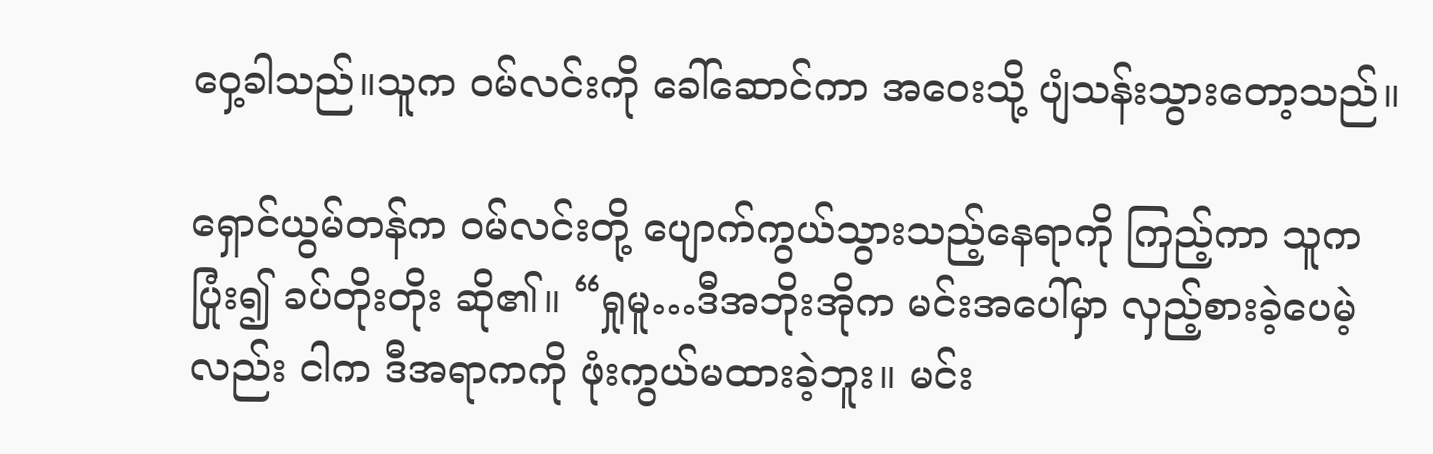ဝှေ့ခါသည်။သူက ဝမ်လင်းကို ခေါ်ဆောင်ကာ အဝေးသို့ ပျံသန်းသွားတော့သည်။

ရှောင်ယွမ်တန်က ဝမ်လင်းတို့ ပျောက်ကွယ်သွားသည့်နေရာကို ကြည့်ကာ သူကပြုံး၍ ခပ်တိုးတိုး ဆို၏။ “ရှုမူ…ဒီအဘိုးအိုက မင်းအပေါ်မှာ လှည့်စားခဲ့ပေမဲ့လည်း ငါက ဒီအရာကကို ဖုံးကွယ်မထားခဲ့ဘူး။ မင်း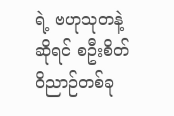ရဲ့ ဗဟုသုတနဲ့ဆိုရင် စဦးစိတ်ဝိညာဉ်တစ်ခု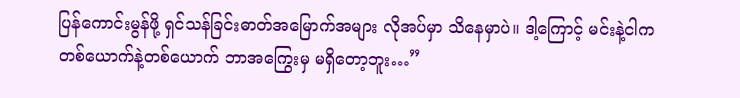ပြန်ကောင်းမွန်ဖို့ ရှင်သန်ခြင်းဓာတ်အမြောက်အများ လိုအပ်မှာ သိနေမှာပဲ။ ဒါ့ကြောင့် မင်းနဲ့ငါက တစ်ယောက်နဲ့တစ်ယောက် ဘာအကြွေးမှ မရှိတော့ဘူး…”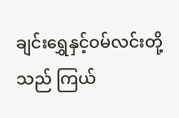ချင်းရွှေနှင့်ဝမ်လင်းတို့သည် ကြယ်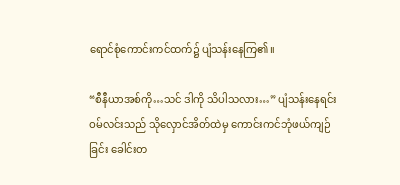ရောင်စုံကောင်းကင်ထက်၌ ပျံသန်းနေကြ၏။

“စီနီယာအစ်ကို…သင် ဒါကို သိပါသလား…” ပျံသန်းနေရင်း ဝမ်လင်းသည် သိုလှောင်အိတ်ထဲမှ ကောင်းကင်ဘုံဖယ်ကျဉ်ခြင်း‌ ခေါင်းတ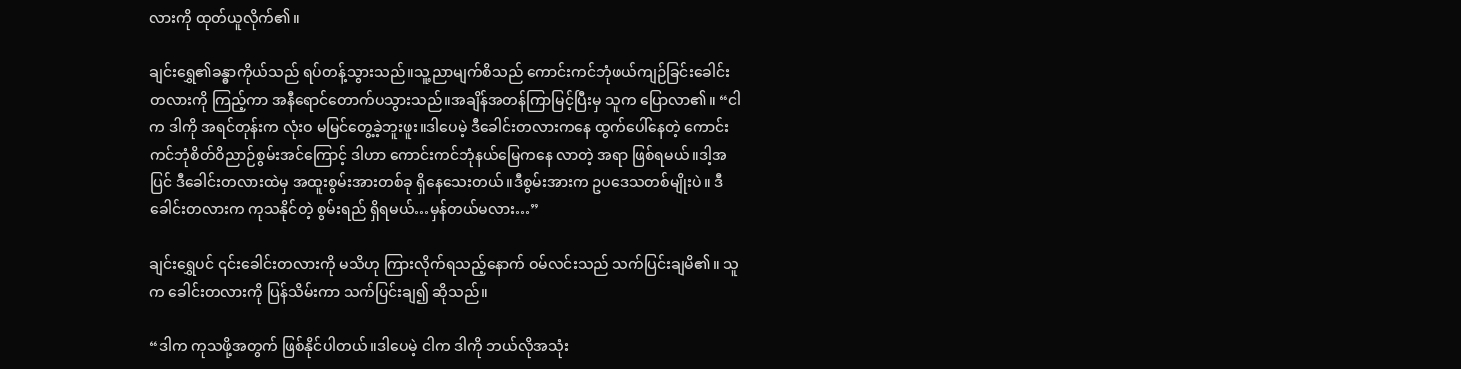လားကို ထုတ်ယူလိုက်၏။

ချင်းရွှေ၏ခန္ဓာကိုယ်သည် ရပ်တန့်သွားသည်။သူ့ညာမျက်စိသည် ကောင်းကင်ဘုံဖယ်ကျဉ်ခြင်းခေါင်းတလားကို ကြည့်ကာ အနီရောင်တောက်ပသွားသည်။အချိန်အတန်ကြာမြင့်ပြီးမှ သူက ပြောလာ၏။ “ငါက ဒါကို အရင်တုန်းက လုံးဝ မမြင်တွေ့ခဲ့ဘူးဖူး။ဒါပေမဲ့ ဒီခေါင်းတလားကနေ ထွက်ပေါ်နေတဲ့ ကောင်းကင်ဘုံစိတ်ဝိညာဉ်စွမ်းအင်ကြောင့် ဒါဟာ ကောင်းကင်ဘုံနယ်မြေကနေ လာတဲ့ အရာ ဖြစ်ရမယ်။ဒါ့အပြင် ဒီခေါင်းတလားထဲမှ အထူးစွမ်းအားတစ်ခု ရှိနေသေးတယ်။ဒီစွမ်းအားက ဥပဒေသတစ်မျိုးပဲ။ ဒီခေါင်းတလားက ကုသနိုင်တဲ့ စွမ်းရည် ရှိရမယ်…မှန်တယ်မလား…”

ချင်းရွှေပင် ၎င်းခေါင်းတလားကို မသိဟု ကြားလိုက်ရသည့်နောက် ဝမ်လင်းသည် သက်ပြင်းချမိ၏။ သူက ခေါင်းတလားကို ပြန်သိမ်းကာ သက်ပြင်းချ၍ ဆိုသည်။

“ဒါက ကုသဖို့အတွက် ဖြစ်နိုင်ပါတယ်။ဒါပေမဲ့ ငါက ဒါကို ဘယ်လိုအသုံး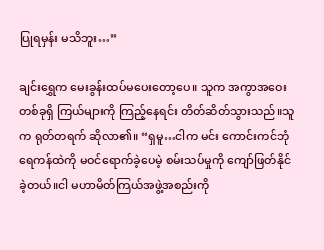ပြုရမှန်း မသိဘူး…”

ချင်းရွှေက မေးခွန်းထပ်မပေးတော့ပေ။ သူက အကွာအဝေးတစ်ခုရှိ ကြယ်များကို ကြည့်နေရင်း တိတ်ဆိတ်သွားသည်။သူက ရုတ်တရက် ဆိုလာ၏။ “ရှမူ…ငါက မင်း ကောင်းကင်ဘုံရေကန်ထဲကို မဝင်ရောက်ခဲ့ပေမဲ့ စမ်းသပ်မှုကို ကျော်ဖြတ်နိုင်ခဲ့တယ်။ငါ မဟာမိတ်ကြယ်အဖွဲ့အစည်းကို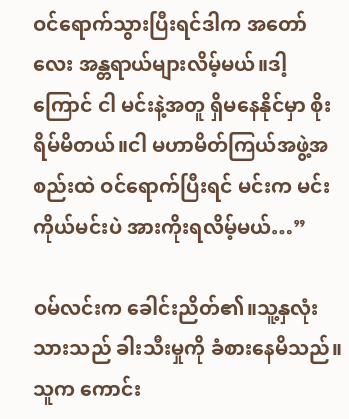ဝင်ရောက်သွားပြီးရင်ဒါက အတော်လေး အန္တရာယ်များလိမ့်မယ်။ဒါ့ကြောင် ငါ မင်းနဲ့အတူ ရှိမနေနိုင်မှာ စိုးရိမ်မိတယ်။ငါ မဟာမိတ်ကြယ်အဖွဲ့အစည်းထဲ ဝင်ရောက်ပြီးရင် မင်းက မင်းကိုယ်မင်းပဲ အားကိုးရလိမ့်မယ်…”

ဝမ်လင်းက ခေါင်းညိတ်၏။သူ့နှလုံးသားသည် ခါးသီးမှုကို ခံစားနေမိသည်။ သူက ကောင်း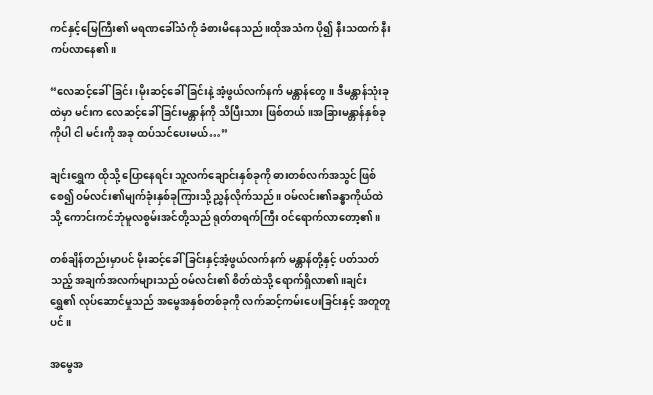ကင်နှင့်မြေကြီး၏ မရဏခေါ်သံကို ခံစားမိနေသည်။ထိုအသံက ပို၍ နီးသထက် နီးကပ်လာနေ၏။

“လေဆင့်ခေါ်ခြင်း၊မိုးဆင့်ခေါ်ခြင်းနဲ့ အံ့ဖွယ်လက်နက် မန္တာန်တွေ။ ဒီမန္တာန်သုံးခုထဲမှာ မင်းက လေဆင့်ခေါ်ခြင်းမန္တာန်ကို သိပြီးသား ဖြစ်တယ်။အခြားမန္တာန်နှစ်ခုကိုပါ ငါ မင်းကို အခု ထပ်သင်ပေးမယ်…”

ချင်းရွှေက ထိုသို့ ပြောနေရင်း သူ့လက်ချောင်းနှစ်ခုကို ဓားတစ်လက်အသွင် ဖြစ်စေ၍ ဝမ်လင်း၏မျက်ခုံးနှစ်ခုကြားသို့ ညွှန်လိုက်သည်။ ဝမ်လင်း၏ခန္ဓာကိုယ်ထဲသို့ ကောင်းကင်ဘုံမူလစွမ်းအင်တို့သည် ရုတ်တရက်ကြီး ဝင်ရောက်လာတော့၏။

တစ်ချိန်တည်းမှာပင် မိုးဆင့်ခေါ်ခြင်းနှင့်အံ့ဖွယ်လက်နက် မန္တာန်တို့နှင့် ပတ်သတ်သည့် အချက်အလက်များသည် ဝမ်လင်း၏ စိတ်ထဲသို့ ရောက်ရှိလာ၏။ချင်းရွှေ၏ လုပ်ဆောင်မှုသည် အမွေအနှစ်တစ်ခုကို လက်ဆင့်ကမ်းပေးခြင်းနှင့် အတူတူပင်။

အမွေအ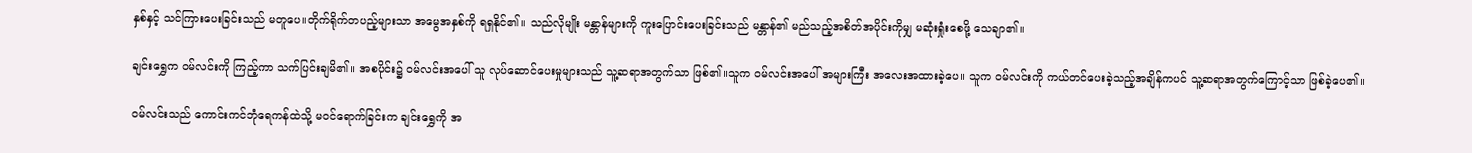နှစ်နှင့် သင်ကြားပေးခြင်းသည် မတူပေ။တိုက်ရိုက်တပည့်များသာ အမွေအနှစ်ကို ရရှနိုင်၏။ သည်လိုမျိုး မန္တာန်များကို ကူးပြောင်းပေးခြင်းသည် မန္တာန်၏ မည်သည့်အစိတ်အပိုင်းကိုမျှ မဆုံးရှုံးစေဖို့ သေချာ၏။

ချင်းရွှေက ဝမ်လင်းကို ကြည့်ကာ သက်ပြင်းချမိ၏။ အစပိုင်း၌ ဝမ်လင်းအပေါ် သူ လုပ်ဆောင်ပေးမှုများသည် သူ့ဆရာအတွက်သာ ဖြစ်၏။သူက ဝမ်လင်းအပေါ် အများကြီး အလေးအထားခဲ့ပေ။ သူက ဝမ်လင်းကို ကယ်တင်ပေးခဲ့သည့်အချိန်ကပင် သူ့ဆရာအတွက်ကြောင့်သာ ဖြစ်ခဲ့ပေ၏။

ဝမ်လင်းသည် ကောင်းကင်ဘုံရေကန်ထဲသို့ မဝင်ရောက်ခြင်းက ချင်းရွှေကို အ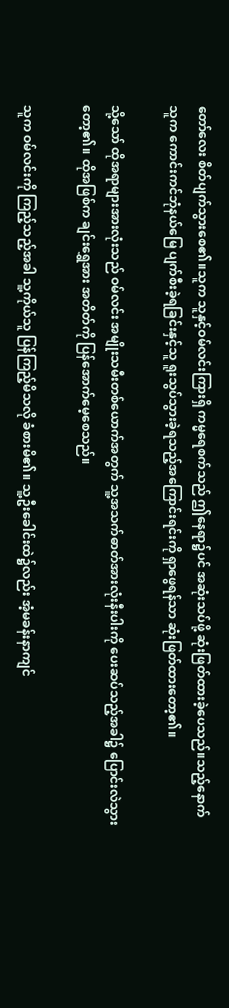တော်လေး စိတ်ပျက်သွားစေ၏။သူက သူနှင့်ဝမ်လင်းကြားရှိ ကမ္မရေစက်သည် ဤနေရာ၌ပင် အဆုံးသပ်ဖို့ ဆုံးဖြတ်ထားခဲ့ပေသည်။သည့်နောက် သူက ကောင်းကင်ဘုံနယ်မြေ ပျက်စီးခဲ့ရခြင်းနှင့်သူ ရူးသွပ်သွားခဲ့ရသည့်အကြောင်းရင်းကို ရှာဖွေရန်သာ ဆုံးဖြတ်ထားတော့၏။

သို့သော် ထိုအရာများအားလုံးသည် ဝမ်လင်း အမျိုးသမီးတစ်ယောက်အတွက် သူ့အသက်ဓာတ်အားလုံးနီးပါးကို ပေးဆပ်သည့်အခါ၌ ပြောင်းလဲသွားတော့၏။ ထိုအဖြစ်က ချင်းရွှေအား အတိတ်ကို ပြန်အောက်မေ့စေသည်။

သူက ဝမ်လင်းကို ကြည့်သည့်အခါ သူ့ကိုယ်သူ ပြန်ကြည့်မိသလို ခံစားမိ၏။ သူ့ဦးခေါင်းထဲ၌လည်း အံ့မခန်းနာကျင်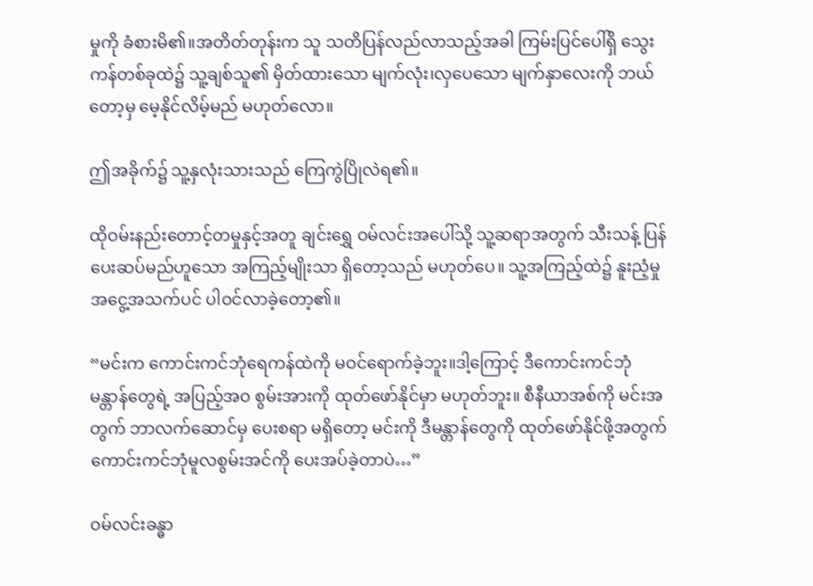မှုကို ခံစားမိ၏။အတိတ်တုန်းက သူ သတိပြန်လည်လာသည့်အခါ ကြမ်းပြင်ပေါ်ရှိ သွေးကန်တစ်ခုထဲ၌ သူ့ချစ်သူ၏ မှိတ်ထားသော မျက်လုံး၊လှပေသော မျက်နှာလေးကို ဘယ်တော့မှ မေ့နိုင်လိမ့်မည် မဟုတ်လော။

ဤအခိုက်၌ သူ့နှလုံးသားသည် ကြေကွဲပြိုလဲရ၏။

ထိုဝမ်းနည်းတောင့်တမှုနှင့်အတူ ချင်းရွှေ ဝမ်လင်းအပေါ်သို့ သူ့ဆရာအတွက် သီးသန့် ပြန်ပေးဆပ်မည်ဟူသော အကြည့်မျိုးသာ ရှိတော့သည် မဟုတ်ပေ။ သူ့အကြည့်ထဲ၌ နူးညံ့မှု အငွေ့အသက်ပင် ပါဝင်လာခဲ့တော့၏။

“မင်းက ကောင်းကင်ဘုံရေကန်ထဲကို မဝင်ရောက်ခဲ့ဘူး။ဒါ့ကြောင့် ဒီကောင်းကင်ဘုံမန္တာန်တွေရဲ့ အပြည့်အဝ စွမ်းအားကို ထုတ်ဖော်နိုင်မှာ မဟုတ်ဘူး။ စီနီယာအစ်ကို မင်းအတွက် ဘာလက်ဆောင်မှ ပေးစရာ မရှိတော့ မင်းကို ဒီမန္တာန်တွေကို ထုတ်ဖော်နိုင်ဖို့အတွက် ကောင်းကင်ဘုံမူလစွမ်းအင်ကို ပေးအပ်ခဲ့တာပဲ…”

ဝမ်လင်းခန္ဓာ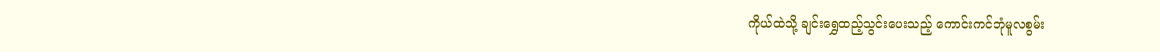ကိုယ်ထဲသို့ ချင်းရွှေထည့်သွင်းပေးသည့် ကောင်းကင်ဘုံမူလစွမ်း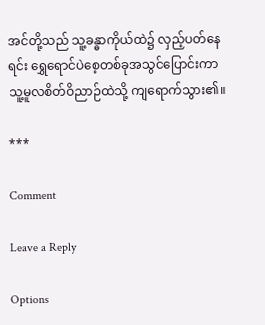အင်တို့သည် သူ့ခန္ဓာကိုယ်ထဲ၌ လှည့်ပတ်နေရင်း ရွှေရောင်ပဲစေ့တစ်ခုအသွင်ပြောင်းကာ သူ့မူလစိတ်ဝိညာဉ်ထဲသို့ ကျရောက်သွား၏။

***

Comment

Leave a Reply

Options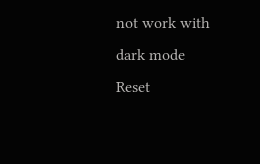not work with dark mode
Reset